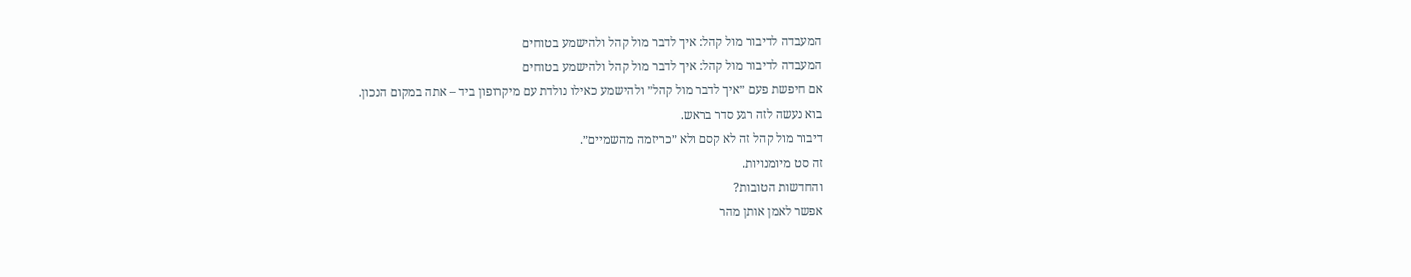המעבדה לדיבור מול קהל: איך לדבר מול קהל ולהישמע בטוחים
המעבדה לדיבור מול קהל: איך לדבר מול קהל ולהישמע בטוחים
אם חיפשת פעם ״איך לדבר מול קהל״ ולהישמע כאילו נולדת עם מיקרופון ביד – אתה במקום הנכון.
בוא נעשה לזה רגע סדר בראש.
דיבור מול קהל זה לא קסם ולא ״כריזמה מהשמיים״.
זה סט מיומנויות.
והחדשות הטובות?
אפשר לאמן אותן מהר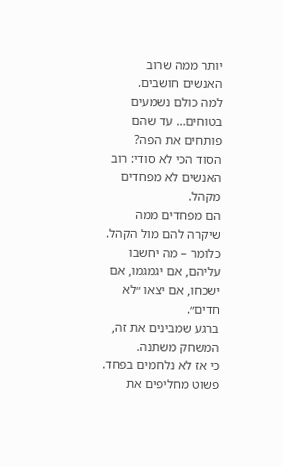יותר ממה שרוב האנשים חושבים.
למה כולם נשמעים בטוחים… עד שהם פותחים את הפה?
הסוד הכי לא סודי: רוב האנשים לא מפחדים מקהל.
הם מפחדים ממה שיקרה להם מול הקהל.
כלומר – מה יחשבו עליהם, אם יגמגמו, אם ישכחו, אם יצאו ״לא חדים״.
ברגע שמבינים את זה, המשחק משתנה.
כי אז לא נלחמים בפחד.
פשוט מחליפים את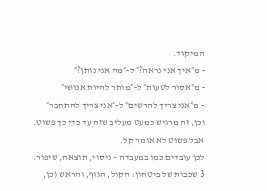המיקוד.
- מ״איך אני נראה?״ ל-״מה אני נותן?״
- מ״אסור לטעות״ ל-״מותר להיות אנושי״
- מ״אני צריך להרשים״ ל-״אני צריך להתחבר״
וכן, זה מרגיש כמעט מעליב שזה עד כדי כך פשוט.
אבל פשוט לא אומר קל.
לכן עובדים כמו במעבדה – ניסוי, תוצאה, שיפור.
3 שכבות של ביטחון: הקול, הגוף, והראש (כן,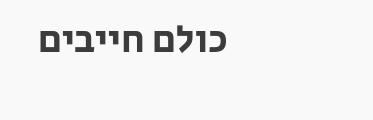כולם חייבים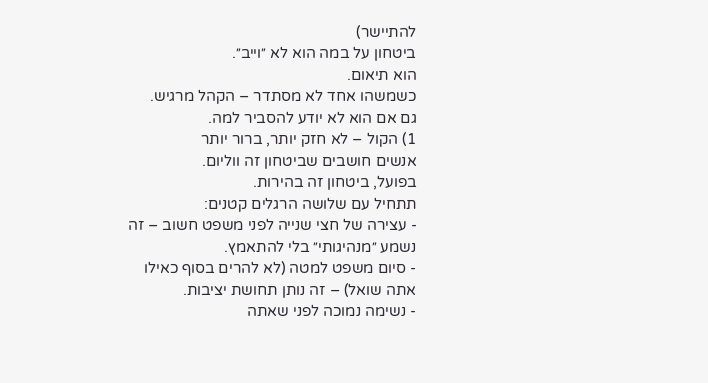להתיישר)
ביטחון על במה הוא לא ״וייב״.
הוא תיאום.
כשמשהו אחד לא מסתדר – הקהל מרגיש.
גם אם הוא לא יודע להסביר למה.
1) הקול – לא חזק יותר, ברור יותר
אנשים חושבים שביטחון זה ווליום.
בפועל, ביטחון זה בהירות.
תתחיל עם שלושה הרגלים קטנים:
- עצירה של חצי שנייה לפני משפט חשוב – זה נשמע ״מנהיגותי״ בלי להתאמץ.
- סיום משפט למטה (לא להרים בסוף כאילו אתה שואל) – זה נותן תחושת יציבות.
- נשימה נמוכה לפני שאתה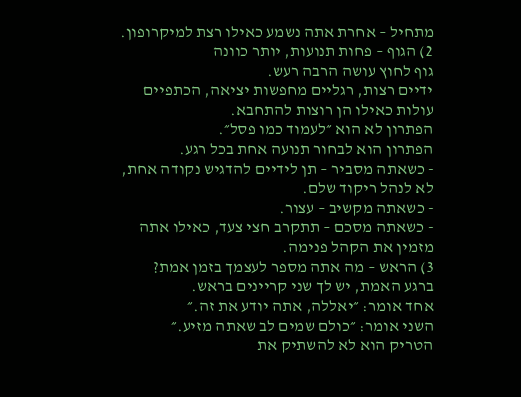מתחיל – אחרת אתה נשמע כאילו רצת למיקרופון.
2) הגוף – פחות תנועות, יותר כוונה
גוף לחוץ עושה הרבה רעש.
ידיים רצות, רגליים מחפשות יציאה, הכתפיים עולות כאילו הן רוצות להתחבא.
הפתרון לא הוא ״לעמוד כמו פסל״.
הפתרון הוא לבחור תנועה אחת בכל רגע.
- כשאתה מסביר – תן לידיים להדגיש נקודה אחת, לא לנהל ריקוד שלם.
- כשאתה מקשיב – עצור.
- כשאתה מסכם – תתקרב חצי צעד, כאילו אתה מזמין את הקהל פנימה.
3) הראש – מה אתה מספר לעצמך בזמן אמת?
ברגע האמת, יש לך שני קריינים בראש.
אחד אומר: ״יאללה, אתה יודע את זה.״
השני אומר: ״כולם שמים לב שאתה מזיע.״
הטריק הוא לא להשתיק את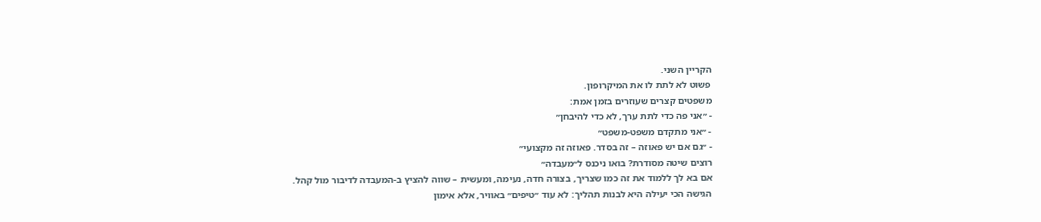הקריין השני.
פשוט לא לתת לו את המיקרופון.
משפטים קצרים שעוזרים בזמן אמת:
- ״אני פה כדי לתת ערך, לא כדי להיבחן״
- ״אני מתקדם משפט-משפט״
- ״גם אם יש פאוזה – זה בסדר. פאוזה זה מקצועי״
רוצים שיטה מסודרת? בואו ניכנס ל״מעבדה״
אם בא לך ללמוד את זה כמו שצריך, בצורה חדה, נעימה, ומעשית – שווה להציץ ב-המעבדה לדיבור מול קהל.
הגישה הכי יעילה היא לבנות תהליך: לא עוד ״טיפים״ באוויר, אלא אימון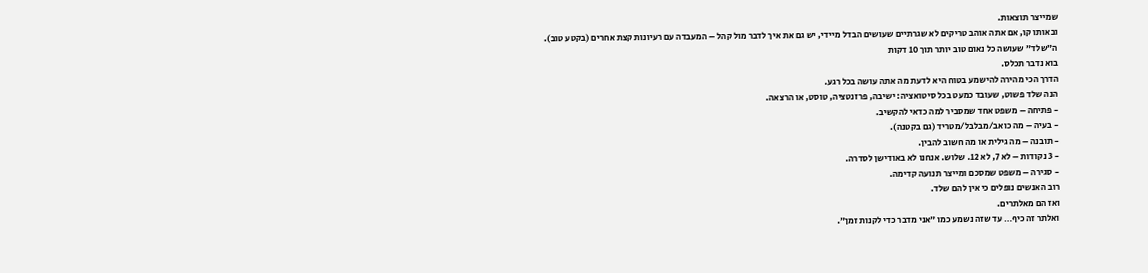שמייצר תוצאות.
ובאותו קו, אם אתה אוהב טריקים לא שגרתיים שעושים הבדל מיידי, יש גם את איך לדבר מול קהל – המעבדה עם רעיונות קצת אחרים (בקטע טוב).
ה״שלד״ שעושה כל נאום טוב יותר תוך 10 דקות
בוא נדבר תכלס.
הדרך הכי מהירה להישמע בטוח היא לדעת מה אתה עושה בכל רגע.
הנה שלד פשוט, שעובד כמעט בכל סיטואציה: ישיבה, פרזנטציה, טוסט, או הרצאה.
- פתיחה – משפט אחד שמסביר למה כדאי להקשיב.
- בעיה – מה כואב/מבלבל/מטריד (גם בקטנה).
- תובנה – מה גילית או מה חשוב להבין.
- 3 נקודות – לא 7, לא 12. שלוש. אנחנו לא באודישן לסדרה.
- סגירה – משפט שמסכם ומייצר תנועה קדימה.
רוב האנשים נופלים כי אין להם שלד.
ואז הם מאלתרים.
ואלתר זה כיף… עד שזה נשמע כמו ״אני מדבר כדי לקנות זמן״.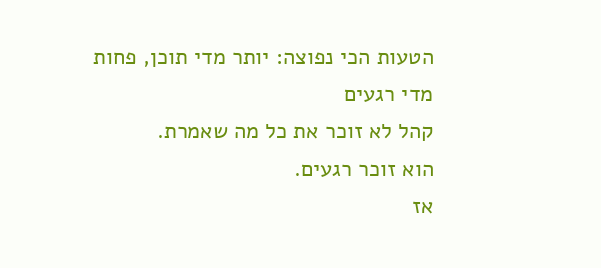הטעות הכי נפוצה: יותר מדי תוכן, פחות מדי רגעים
קהל לא זוכר את כל מה שאמרת.
הוא זוכר רגעים.
אז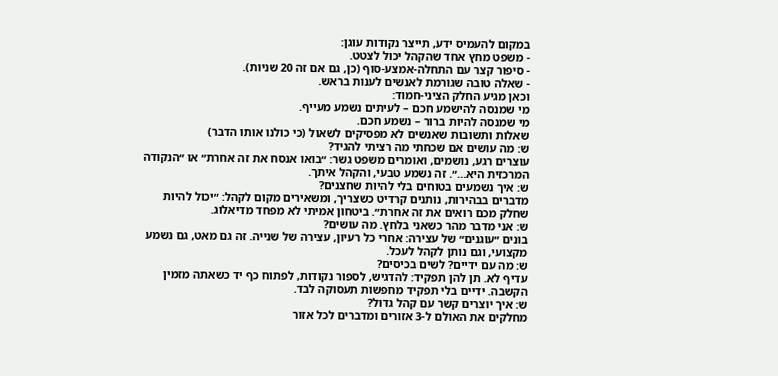במקום להעמיס ידע, תייצר נקודות עוגן:
- משפט מחץ אחד שהקהל יכול לצטט.
- סיפור קצר עם התחלה-אמצע-סוף (כן, גם אם זה 20 שניות).
- שאלה טובה שגורמת לאנשים לענות בראש.
וכאן מגיע החלק הציני-חמוד:
מי שמנסה להישמע חכם – לעיתים נשמע מעייף.
מי שמנסה להיות ברור – נשמע חכם.
שאלות ותשובות שאנשים לא מפסיקים לשאול (כי כולנו אותו הדבר)
ש: מה עושים אם שכחתי מה רציתי להגיד?
עוצרים רגע, נושמים, ואומרים משפט גשר: ״בואו אנסח את זה אחרת״ או ״הנקודה המרכזית היא…״. זה נשמע טבעי, והקהל איתך.
ש: איך נשמעים בטוחים בלי להיות שחצנים?
מדברים בבהירות, נותנים קרדיט כשצריך, ומשאירים מקום לקהל: ״יכול להיות שחלק מכם רואים את זה אחרת״. ביטחון אמיתי לא מפחד מדיאלוג.
ש: אני מדבר מהר כשאני בלחץ. מה עושים?
בונים ״עוגנים״ של עצירה: אחרי כל רעיון, עצירה של שנייה. זה גם מאט, גם נשמע מקצועי, וגם נותן לקהל לעכל.
ש: מה עם ידיים? לשים בכיסים?
עדיף לא. תן להן תפקיד: להדגיש, לספור נקודות, לפתוח כף יד כשאתה מזמין הקשבה. ידיים בלי תפקיד מחפשות תעסוקה לבד.
ש: איך יוצרים קשר עם קהל גדול?
מחלקים את האולם ל-3 אזורים ומדברים לכל אזור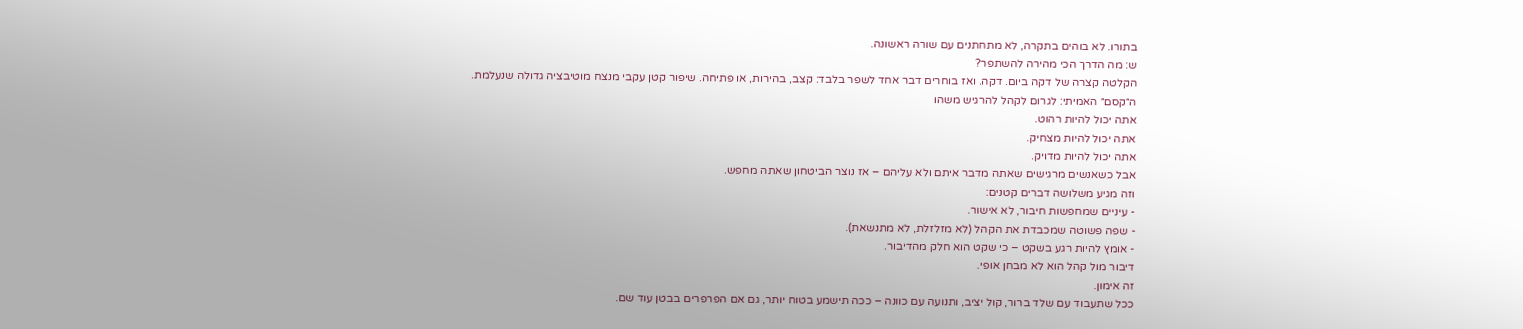בתורו. לא בוהים בתקרה, לא מתחתנים עם שורה ראשונה.
ש: מה הדרך הכי מהירה להשתפר?
הקלטה קצרה של דקה ביום. דקה. ואז בוחרים דבר אחד לשפר בלבד: קצב, בהירות, או פתיחה. שיפור קטן עקבי מנצח מוטיבציה גדולה שנעלמת.
ה״קסם״ האמיתי: לגרום לקהל להרגיש משהו
אתה יכול להיות רהוט.
אתה יכול להיות מצחיק.
אתה יכול להיות מדויק.
אבל כשאנשים מרגישים שאתה מדבר איתם ולא עליהם – אז נוצר הביטחון שאתה מחפש.
וזה מגיע משלושה דברים קטנים:
- עיניים שמחפשות חיבור, לא אישור.
- שפה פשוטה שמכבדת את הקהל (לא מזלזלת, לא מתנשאת).
- אומץ להיות רגע בשקט – כי שקט הוא חלק מהדיבור.
דיבור מול קהל הוא לא מבחן אופי.
זה אימון.
ככל שתעבוד עם שלד ברור, קול יציב, ותנועה עם כוונה – ככה תישמע בטוח יותר, גם אם הפרפרים בבטן עוד שם.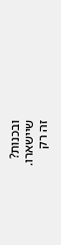ובכנות?
שיישארו.
זה רק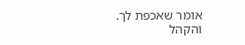אומר שאכפת לך.
והקהל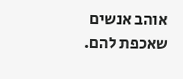אוהב אנשים שאכפת להם.